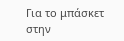Για το μπάσκετ στην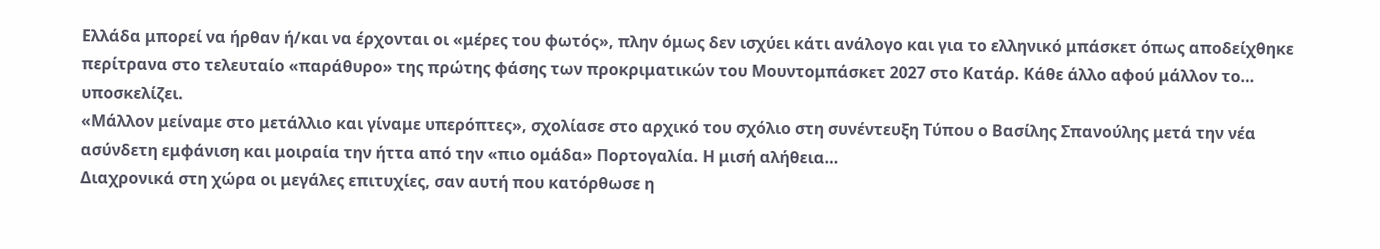Ελλάδα μπορεί να ήρθαν ή/και να έρχονται οι «μέρες του φωτός», πλην όμως δεν ισχύει κάτι ανάλογο και για το ελληνικό μπάσκετ όπως αποδείχθηκε περίτρανα στο τελευταίο «παράθυρο» της πρώτης φάσης των προκριματικών του Μουντομπάσκετ 2027 στο Κατάρ. Κάθε άλλο αφού μάλλον το… υποσκελίζει.
«Μάλλον μείναμε στο μετάλλιο και γίναμε υπερόπτες», σχολίασε στο αρχικό του σχόλιο στη συνέντευξη Τύπου ο Βασίλης Σπανούλης μετά την νέα ασύνδετη εμφάνιση και μοιραία την ήττα από την «πιο ομάδα» Πορτογαλία. Η μισή αλήθεια…
Διαχρονικά στη χώρα οι μεγάλες επιτυχίες, σαν αυτή που κατόρθωσε η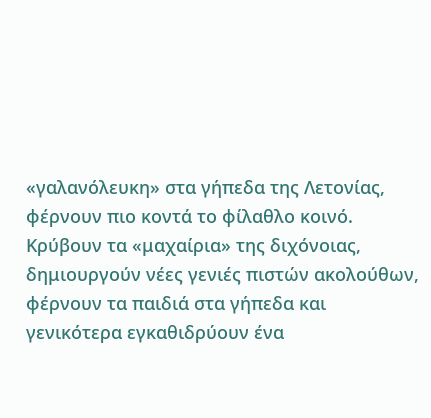«γαλανόλευκη» στα γήπεδα της Λετονίας, φέρνουν πιο κοντά το φίλαθλο κοινό. Κρύβουν τα «μαχαίρια» της διχόνοιας, δημιουργούν νέες γενιές πιστών ακολούθων, φέρνουν τα παιδιά στα γήπεδα και γενικότερα εγκαθιδρύουν ένα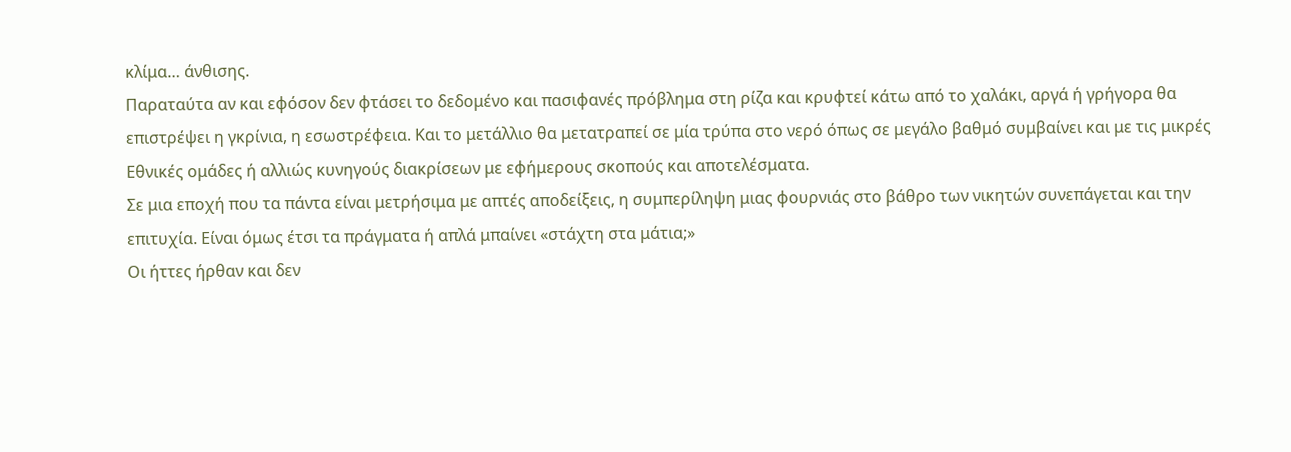κλίμα… άνθισης.
Παραταύτα αν και εφόσον δεν φτάσει το δεδομένο και πασιφανές πρόβλημα στη ρίζα και κρυφτεί κάτω από το χαλάκι, αργά ή γρήγορα θα επιστρέψει η γκρίνια, η εσωστρέφεια. Και το μετάλλιο θα μετατραπεί σε μία τρύπα στο νερό όπως σε μεγάλο βαθμό συμβαίνει και με τις μικρές Εθνικές ομάδες ή αλλιώς κυνηγούς διακρίσεων με εφήμερους σκοπούς και αποτελέσματα.
Σε μια εποχή που τα πάντα είναι μετρήσιμα με απτές αποδείξεις, η συμπερίληψη μιας φουρνιάς στο βάθρο των νικητών συνεπάγεται και την επιτυχία. Είναι όμως έτσι τα πράγματα ή απλά μπαίνει «στάχτη στα μάτια;»
Οι ήττες ήρθαν και δεν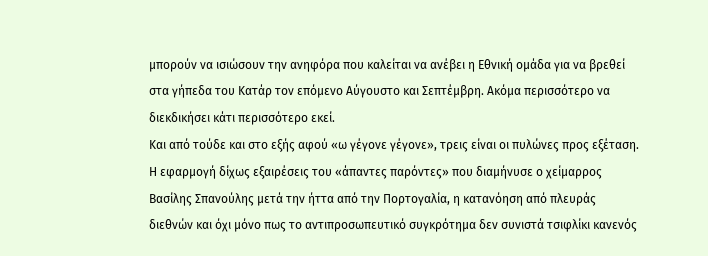μπορούν να ισιώσουν την ανηφόρα που καλείται να ανέβει η Εθνική ομάδα για να βρεθεί στα γήπεδα του Κατάρ τον επόμενο Αύγουστο και Σεπτέμβρη. Ακόμα περισσότερο να διεκδικήσει κάτι περισσότερο εκεί.
Και από τούδε και στο εξής αφού «ω γέγονε γέγονε», τρεις είναι οι πυλώνες προς εξέταση. Η εφαρμογή δίχως εξαιρέσεις του «άπαντες παρόντες» που διαμήνυσε ο χείμαρρος Βασίλης Σπανούλης μετά την ήττα από την Πορτογαλία, η κατανόηση από πλευράς διεθνών και όχι μόνο πως το αντιπροσωπευτικό συγκρότημα δεν συνιστά τσιφλίκι κανενός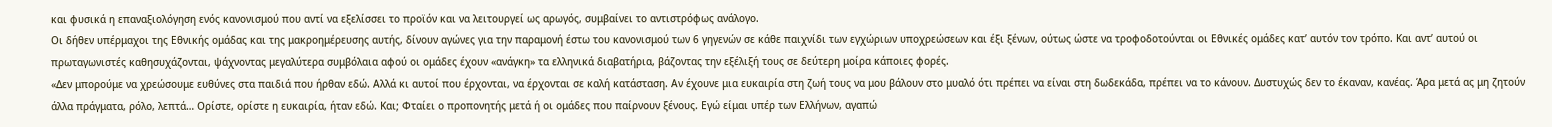και φυσικά η επαναξιολόγηση ενός κανονισμού που αντί να εξελίσσει το προϊόν και να λειτουργεί ως αρωγός, συμβαίνει το αντιστρόφως ανάλογο.
Οι δήθεν υπέρμαχοι της Εθνικής ομάδας και της μακροημέρευσης αυτής, δίνουν αγώνες για την παραμονή έστω του κανονισμού των 6 γηγενών σε κάθε παιχνίδι των εγχώριων υποχρεώσεων και έξι ξένων, ούτως ώστε να τροφοδοτούνται οι Εθνικές ομάδες κατ’ αυτόν τον τρόπο. Και αντ’ αυτού οι πρωταγωνιστές καθησυχάζονται, ψάχνοντας μεγαλύτερα συμβόλαια αφού οι ομάδες έχουν «ανάγκη» τα ελληνικά διαβατήρια, βάζοντας την εξέλιξή τους σε δεύτερη μοίρα κάποιες φορές.
«Δεν μπορούμε να χρεώσουμε ευθύνες στα παιδιά που ήρθαν εδώ. Αλλά κι αυτοί που έρχονται, να έρχονται σε καλή κατάσταση. Αν έχουνε μια ευκαιρία στη ζωή τους να μου βάλουν στο μυαλό ότι πρέπει να είναι στη δωδεκάδα, πρέπει να το κάνουν. Δυστυχώς δεν το έκαναν, κανέας. Άρα μετά ας μη ζητούν άλλα πράγματα, ρόλο, λεπτά… Ορίστε, ορίστε η ευκαιρία, ήταν εδώ. Και; Φταίει ο προπονητής μετά ή οι ομάδες που παίρνουν ξένους. Εγώ είμαι υπέρ των Ελλήνων, αγαπώ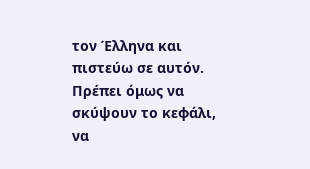τον Έλληνα και πιστεύω σε αυτόν. Πρέπει όμως να σκύψουν το κεφάλι, να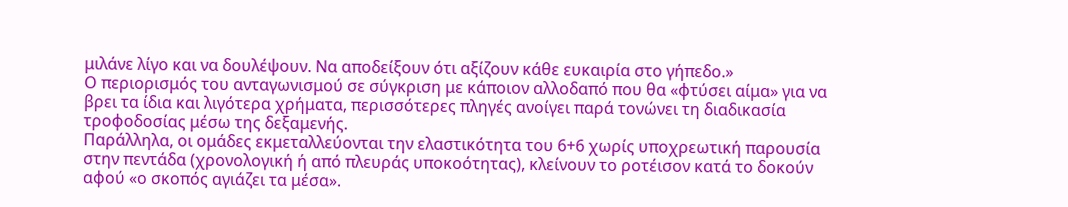μιλάνε λίγο και να δουλέψουν. Να αποδείξουν ότι αξίζουν κάθε ευκαιρία στο γήπεδο.»
Ο περιορισμός του ανταγωνισμού σε σύγκριση με κάποιον αλλοδαπό που θα «φτύσει αίμα» για να βρει τα ίδια και λιγότερα χρήματα, περισσότερες πληγές ανοίγει παρά τονώνει τη διαδικασία τροφοδοσίας μέσω της δεξαμενής.
Παράλληλα, οι ομάδες εκμεταλλεύονται την ελαστικότητα του 6+6 χωρίς υποχρεωτική παρουσία στην πεντάδα (χρονολογική ή από πλευράς υποκοότητας), κλείνουν το ροτέισον κατά το δοκούν αφού «ο σκοπός αγιάζει τα μέσα».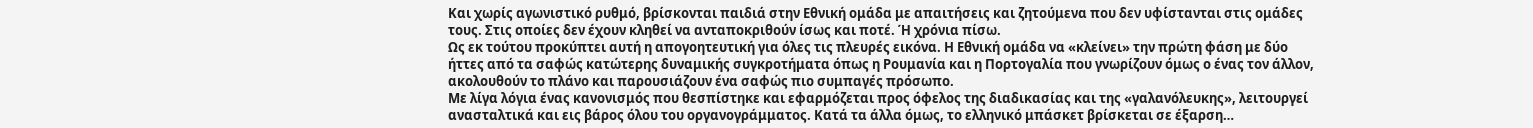Και χωρίς αγωνιστικό ρυθμό, βρίσκονται παιδιά στην Εθνική ομάδα με απαιτήσεις και ζητούμενα που δεν υφίστανται στις ομάδες τους. Στις οποίες δεν έχουν κληθεί να ανταποκριθούν ίσως και ποτέ. Ή χρόνια πίσω.
Ως εκ τούτου προκύπτει αυτή η απογοητευτική για όλες τις πλευρές εικόνα. Η Εθνική ομάδα να «κλείνει» την πρώτη φάση με δύο ήττες από τα σαφώς κατώτερης δυναμικής συγκροτήματα όπως η Ρουμανία και η Πορτογαλία που γνωρίζουν όμως ο ένας τον άλλον, ακολουθούν το πλάνο και παρουσιάζουν ένα σαφώς πιο συμπαγές πρόσωπο.
Με λίγα λόγια ένας κανονισμός που θεσπίστηκε και εφαρμόζεται προς όφελος της διαδικασίας και της «γαλανόλευκης», λειτουργεί ανασταλτικά και εις βάρος όλου του οργανογράμματος. Κατά τα άλλα όμως, το ελληνικό μπάσκετ βρίσκεται σε έξαρση…